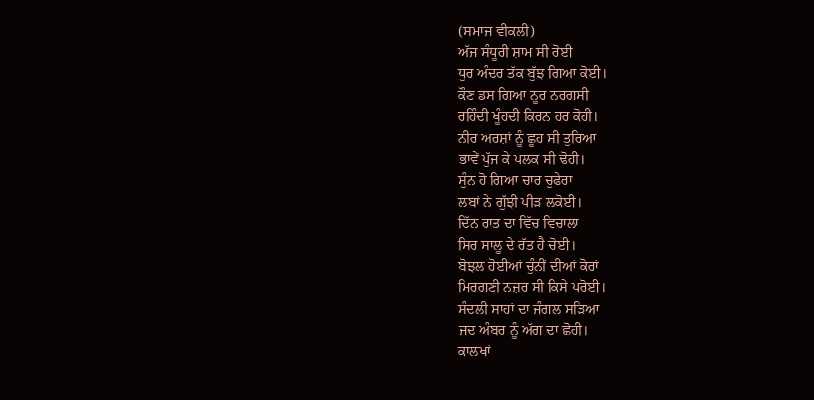(ਸਮਾਜ ਵੀਕਲੀ)
ਅੱਜ ਸੰਧੂਰੀ ਸ਼ਾਮ ਸੀ ਰੋਈ
ਧੁਰ ਅੰਦਰ ਤੱਕ ਬੁੱਝ ਗਿਆ ਕੋਈ।
ਕੌਣ ਡਸ ਗਿਆ ਨੂਰ ਨਰਗਸੀ
ਰਹਿੰਦੀ ਖੂੰਹਦੀ ਕਿਰਨ ਹਰ ਕੋਹੀ।
ਨੀਰ ਅਰਸ਼ਾਂ ਨੂੰ ਛੂਹ ਸੀ ਤੁਰਿਆ
ਭਾਵੇਂ ਪੁੱਜ ਕੇ ਪਲਕ ਸੀ ਢੋਹੀ।
ਸੁੰਨ ਹੋ ਗਿਆ ਚਾਰ ਚੁਫੇਰਾ
ਲਬਾਂ ਨੇ ਗੁੱਝੀ ਪੀੜ ਲਕੋਈ।
ਦਿੱਨ ਰਾਤ ਦਾ ਵਿੱਚ ਵਿਚਾਲਾ
ਸਿਰ ਸਾਲੂ ਦੇ ਰੱਤ ਹੈ ਚੋਈ।
ਬੋਝਲ ਹੋਈਆਂ ਚੁੰਨੀਂ ਦੀਆਂ ਕੋਰਾਂ
ਮਿਰਗਣੀ ਨਜ਼ਰ ਸੀ ਕਿਸੇ ਪਰੋਈ।
ਸੰਦਲੀ ਸਾਹਾਂ ਦਾ ਜੰਗਲ ਸੜਿਆ
ਜਦ ਅੰਬਰ ਨੂੰ ਅੱਗ ਦਾ ਛੋਹੀ।
ਕਾਲਖਾਂ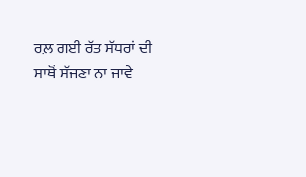ਰਲ਼ ਗਈ ਰੱਤ ਸੱਧਰਾਂ ਦੀ
ਸਾਥੋਂ ਸੱਜਣਾ ਨਾ ਜਾਵੇ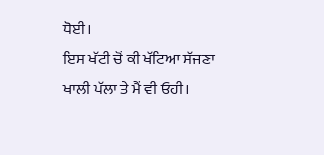ਧੋਈ।
ਇਸ ਖੱਟੀ ਚੋਂ ਕੀ ਖੱਟਿਆ ਸੱਜਣਾ
ਖਾਲੀ ਪੱਲਾ ਤੇ ਮੈਂ ਵੀ ਓਹੀ।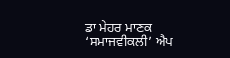ਡਾ ਮੇਹਰ ਮਾਣਕ
‘ਸਮਾਜਵੀਕਲੀ’ ਐਪ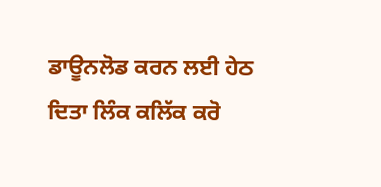ਡਾਊਨਲੋਡ ਕਰਨ ਲਈ ਹੇਠ ਦਿਤਾ ਲਿੰਕ ਕਲਿੱਕ ਕਰੋ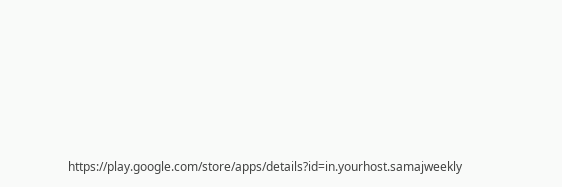https://play.google.com/store/apps/details?id=in.yourhost.samajweekly